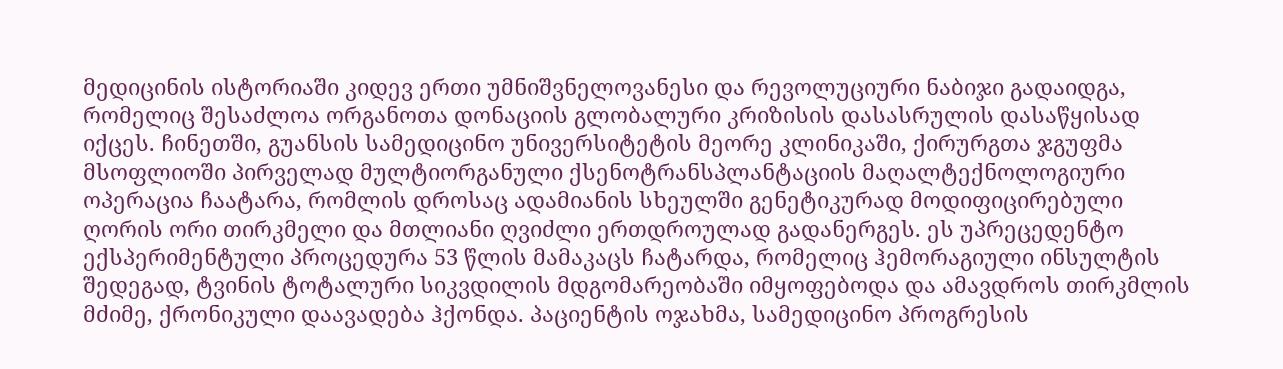მედიცინის ისტორიაში კიდევ ერთი უმნიშვნელოვანესი და რევოლუციური ნაბიჯი გადაიდგა, რომელიც შესაძლოა ორგანოთა დონაციის გლობალური კრიზისის დასასრულის დასაწყისად იქცეს. ჩინეთში, გუანსის სამედიცინო უნივერსიტეტის მეორე კლინიკაში, ქირურგთა ჯგუფმა მსოფლიოში პირველად მულტიორგანული ქსენოტრანსპლანტაციის მაღალტექნოლოგიური ოპერაცია ჩაატარა, რომლის დროსაც ადამიანის სხეულში გენეტიკურად მოდიფიცირებული ღორის ორი თირკმელი და მთლიანი ღვიძლი ერთდროულად გადანერგეს. ეს უპრეცედენტო ექსპერიმენტული პროცედურა 53 წლის მამაკაცს ჩატარდა, რომელიც ჰემორაგიული ინსულტის შედეგად, ტვინის ტოტალური სიკვდილის მდგომარეობაში იმყოფებოდა და ამავდროს თირკმლის მძიმე, ქრონიკული დაავადება ჰქონდა. პაციენტის ოჯახმა, სამედიცინო პროგრესის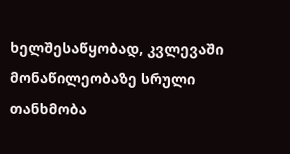ხელშესაწყობად, კვლევაში მონაწილეობაზე სრული თანხმობა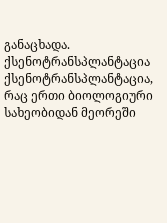განაცხადა.
ქსენოტრანსპლანტაცია
ქსენოტრანსპლანტაცია, რაც ერთი ბიოლოგიური სახეობიდან მეორეში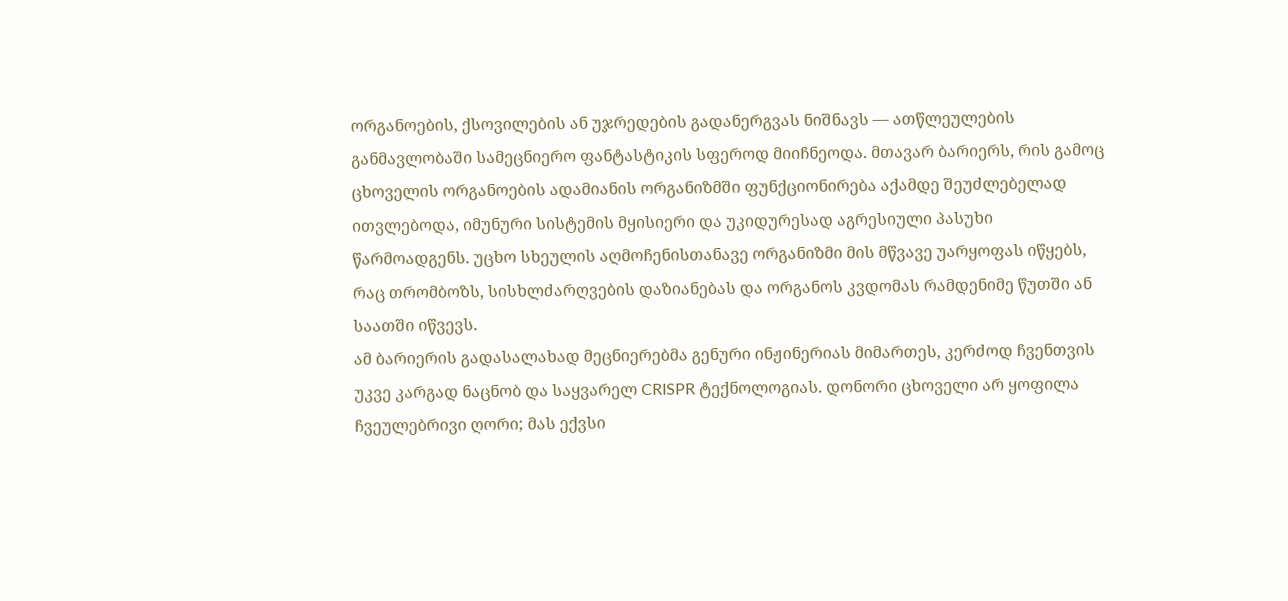ორგანოების, ქსოვილების ან უჯრედების გადანერგვას ნიშნავს — ათწლეულების განმავლობაში სამეცნიერო ფანტასტიკის სფეროდ მიიჩნეოდა. მთავარ ბარიერს, რის გამოც ცხოველის ორგანოების ადამიანის ორგანიზმში ფუნქციონირება აქამდე შეუძლებელად ითვლებოდა, იმუნური სისტემის მყისიერი და უკიდურესად აგრესიული პასუხი წარმოადგენს. უცხო სხეულის აღმოჩენისთანავე ორგანიზმი მის მწვავე უარყოფას იწყებს, რაც თრომბოზს, სისხლძარღვების დაზიანებას და ორგანოს კვდომას რამდენიმე წუთში ან საათში იწვევს.
ამ ბარიერის გადასალახად მეცნიერებმა გენური ინჟინერიას მიმართეს, კერძოდ ჩვენთვის უკვე კარგად ნაცნობ და საყვარელ CRISPR ტექნოლოგიას. დონორი ცხოველი არ ყოფილა ჩვეულებრივი ღორი; მას ექვსი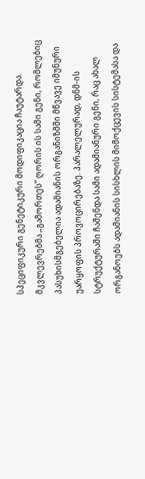სპეციფიკური გენეტიკური მოდიფიკაცია ჩაუტარდა. მკვლევრებმა „გამორთეს“ ღორის ის სამი გენი, რომლებიც პასუხისმგებელია ადამიანის ორგანიზმში მწვავე იმუნური უარყოფის პროვოცირებაზე. პარალელურად, დნმ-ის სტრუქტურაში ჩაშენდა სამი ადამიანური გენი, რაც ახალ ორგანოებს ადამიანის სისხლის მიმოქცევის სისტემასა და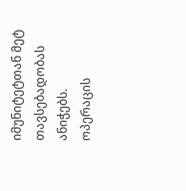იმუნიტეტთან მეტ თავსებადობას ანიჭებს.
ოპერაცის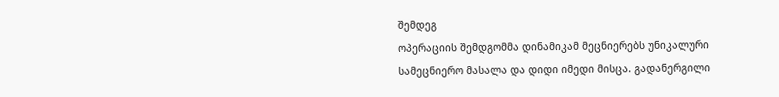შემდეგ
ოპერაციის შემდგომმა დინამიკამ მეცნიერებს უნიკალური სამეცნიერო მასალა და დიდი იმედი მისცა. გადანერგილი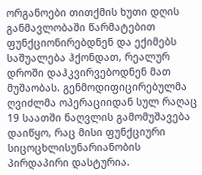ორგანოები თითქმის ხუთი დღის განმავლობაში წარმატებით ფუნქციონირებდნენ და ექიმებს საშუალება ჰქონდათ, რეალურ დროში დაჰკვირვებოდნენ მათ მუშაობას. გენმოდიფიცირებულმა ღვიძლმა ოპერაციიდან სულ რაღაც 19 საათში ნაღვლის გამომუშავება დაიწყო, რაც მისი ფუნქციური სიცოცხლისუნარიანობის პირდაპირი დასტურია.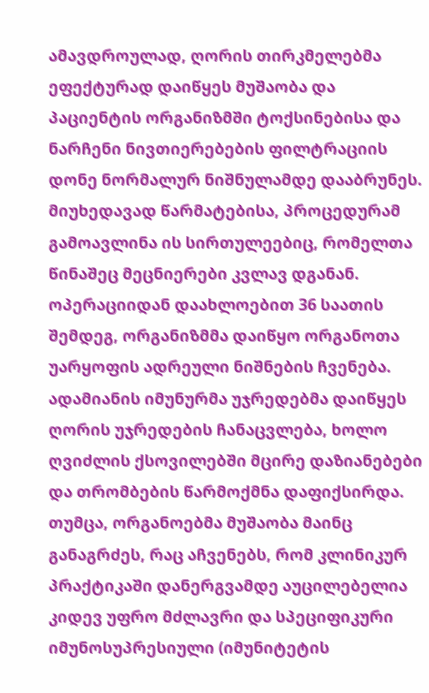ამავდროულად, ღორის თირკმელებმა ეფექტურად დაიწყეს მუშაობა და პაციენტის ორგანიზმში ტოქსინებისა და ნარჩენი ნივთიერებების ფილტრაციის დონე ნორმალურ ნიშნულამდე დააბრუნეს.
მიუხედავად წარმატებისა, პროცედურამ გამოავლინა ის სირთულეებიც, რომელთა წინაშეც მეცნიერები კვლავ დგანან. ოპერაციიდან დაახლოებით 36 საათის შემდეგ, ორგანიზმმა დაიწყო ორგანოთა უარყოფის ადრეული ნიშნების ჩვენება. ადამიანის იმუნურმა უჯრედებმა დაიწყეს ღორის უჯრედების ჩანაცვლება, ხოლო ღვიძლის ქსოვილებში მცირე დაზიანებები და თრომბების წარმოქმნა დაფიქსირდა. თუმცა, ორგანოებმა მუშაობა მაინც განაგრძეს, რაც აჩვენებს, რომ კლინიკურ პრაქტიკაში დანერგვამდე აუცილებელია კიდევ უფრო მძლავრი და სპეციფიკური იმუნოსუპრესიული (იმუნიტეტის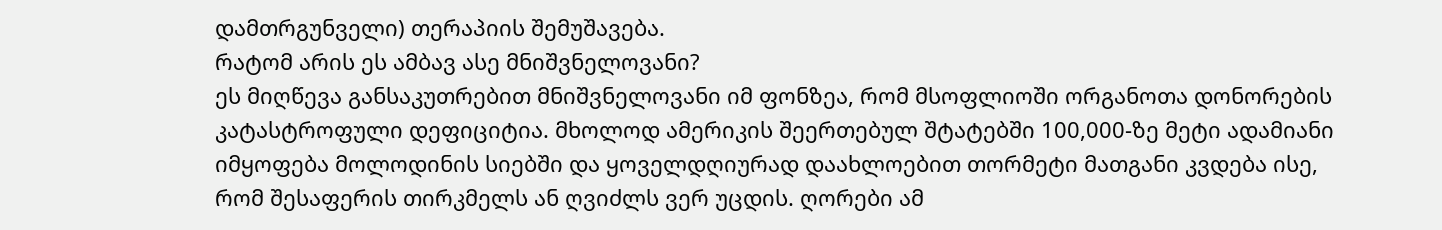დამთრგუნველი) თერაპიის შემუშავება.
რატომ არის ეს ამბავ ასე მნიშვნელოვანი?
ეს მიღწევა განსაკუთრებით მნიშვნელოვანი იმ ფონზეა, რომ მსოფლიოში ორგანოთა დონორების კატასტროფული დეფიციტია. მხოლოდ ამერიკის შეერთებულ შტატებში 100,000-ზე მეტი ადამიანი იმყოფება მოლოდინის სიებში და ყოველდღიურად დაახლოებით თორმეტი მათგანი კვდება ისე, რომ შესაფერის თირკმელს ან ღვიძლს ვერ უცდის. ღორები ამ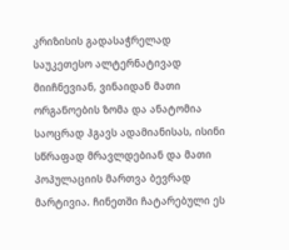კრიზისის გადასაჭრელად საუკეთესო ალტერნატივად მიიჩნევიან, ვინაიდან მათი ორგანოების ზომა და ანატომია საოცრად ჰგავს ადამიანისას, ისინი სწრაფად მრავლდებიან და მათი პოპულაციის მართვა ბევრად მარტივია. ჩინეთში ჩატარებული ეს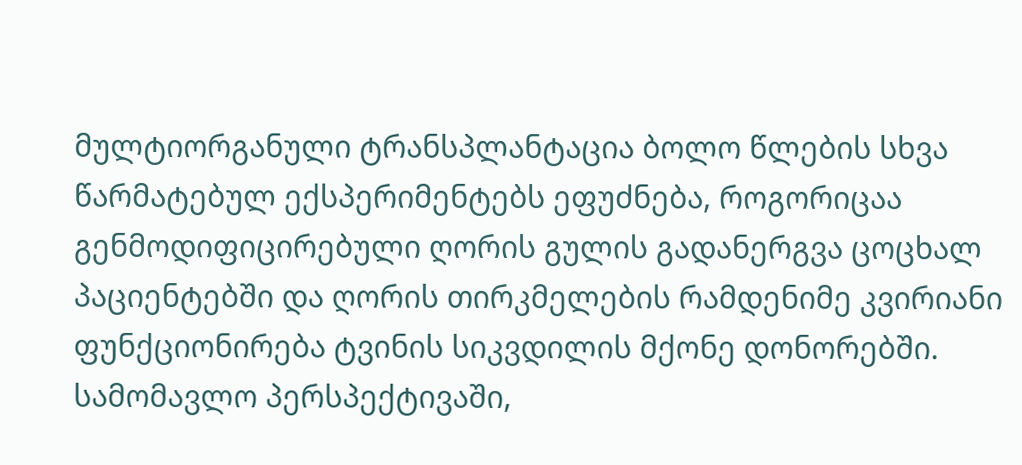მულტიორგანული ტრანსპლანტაცია ბოლო წლების სხვა წარმატებულ ექსპერიმენტებს ეფუძნება, როგორიცაა გენმოდიფიცირებული ღორის გულის გადანერგვა ცოცხალ პაციენტებში და ღორის თირკმელების რამდენიმე კვირიანი ფუნქციონირება ტვინის სიკვდილის მქონე დონორებში.
სამომავლო პერსპექტივაში,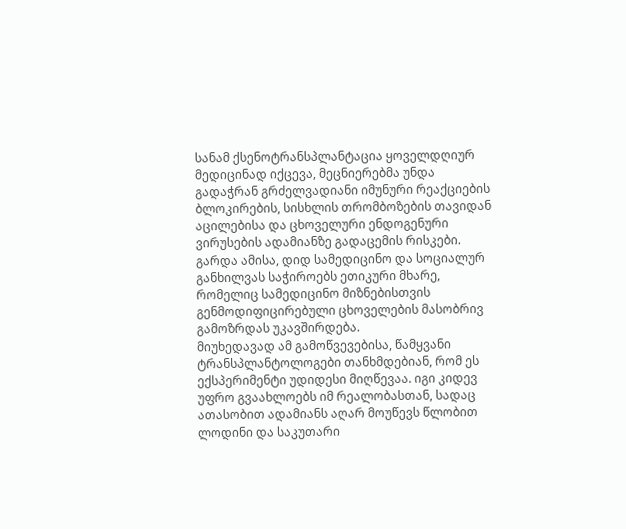სანამ ქსენოტრანსპლანტაცია ყოველდღიურ მედიცინად იქცევა, მეცნიერებმა უნდა გადაჭრან გრძელვადიანი იმუნური რეაქციების ბლოკირების, სისხლის თრომბოზების თავიდან აცილებისა და ცხოველური ენდოგენური ვირუსების ადამიანზე გადაცემის რისკები. გარდა ამისა, დიდ სამედიცინო და სოციალურ განხილვას საჭიროებს ეთიკური მხარე, რომელიც სამედიცინო მიზნებისთვის გენმოდიფიცირებული ცხოველების მასობრივ გამოზრდას უკავშირდება.
მიუხედავად ამ გამოწვევებისა, წამყვანი ტრანსპლანტოლოგები თანხმდებიან, რომ ეს ექსპერიმენტი უდიდესი მიღწევაა. იგი კიდევ უფრო გვაახლოებს იმ რეალობასთან, სადაც ათასობით ადამიანს აღარ მოუწევს წლობით ლოდინი და საკუთარი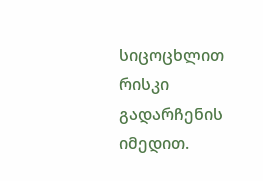სიცოცხლით რისკი გადარჩენის იმედით.